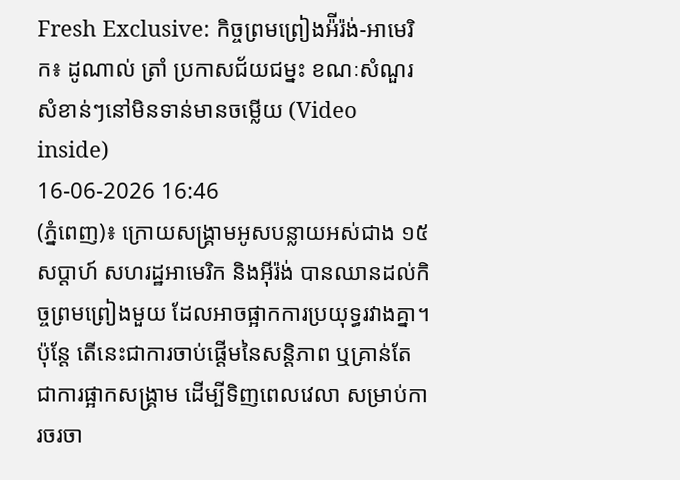Fresh Exclusive: កិច្ចព្រមព្រៀងអ៉ីរ៉ង់-អាមេរិក៖ ដូណាល់ ត្រាំ ប្រកាសជ័យជម្នះ ខណៈសំណួរសំខាន់ៗនៅមិនទាន់មានចម្លើយ (Video inside)
16-06-2026 16:46
(ភ្នំពេញ)៖ ក្រោយសង្គ្រាមអូសបន្លាយអស់ជាង ១៥ សប្តាហ៍ សហរដ្ឋអាមេរិក និងអ៊ីរ៉ង់ បានឈានដល់កិច្ចព្រមព្រៀងមួយ ដែលអាចផ្អាកការប្រយុទ្ធរវាងគ្នា។ ប៉ុន្តែ តើនេះជាការចាប់ផ្តើមនៃសន្តិភាព ឬគ្រាន់តែជាការផ្អាកសង្គ្រាម ដើម្បីទិញពេលវេលា សម្រាប់ការចរចា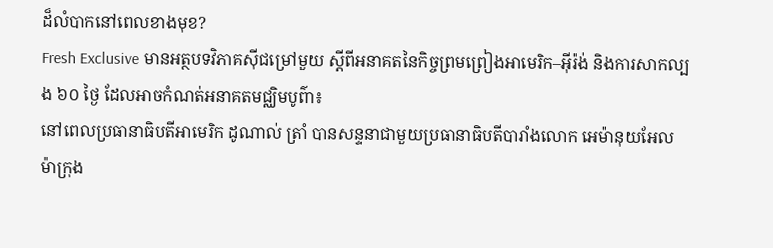ដ៏លំបាកនៅពេលខាងមុខ?
Fresh Exclusive មានអត្ថបទវិភាគស៊ីជម្រៅមួយ ស្តីពីអនាគតនៃកិច្ចព្រមព្រៀងអាមេរិក–អ៊ីរ៉ង់ និងការសាកល្បង ៦០ ថ្ងៃ ដែលអាចកំណត់អនាគតមជ្ឈិមបូព៌ា៖
នៅពេលប្រធានាធិបតីអាមេរិក ដូណាល់ ត្រាំ បានសន្ទនាជាមួយប្រធានាធិបតីបារាំងលោក អេម៉ានុយអែល ម៉ាក្រុង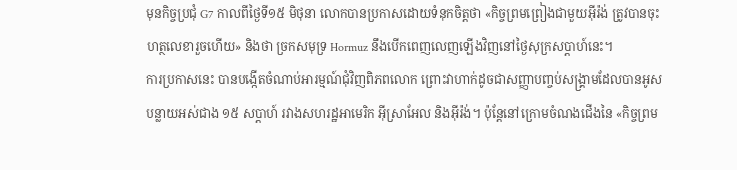មុនកិច្ចប្រជុំ G7 កាលពីថ្ងៃទី១៥ មិថុនា លោកបានប្រកាសដោយទំនុកចិត្តថា «កិច្ចព្រមព្រៀងជាមួយអ៊ីរ៉ង់ ត្រូវបានចុះហត្ថលេខារួចហើយ» និងថា ច្រកសមុទ្រ Hormuz នឹងបើកពេញលេញឡើងវិញនៅថ្ងៃសុក្រសប្តាហ៍នេះ។
ការប្រកាសនេះ បានបង្កើតចំណាប់អារម្មណ៍ជុំវិញពិភពលោក ព្រោះវាហាក់ដូចជាសញ្ញាបញ្ចប់សង្គ្រាមដែលបានអូសបន្លាយអស់ជាង ១៥ សប្តាហ៍ រវាងសហរដ្ឋអាមេរិក អ៊ីស្រាអែល និងអ៊ីរ៉ង់។ ប៉ុន្តែនៅក្រោមចំណងជើងនៃ «កិច្ចព្រម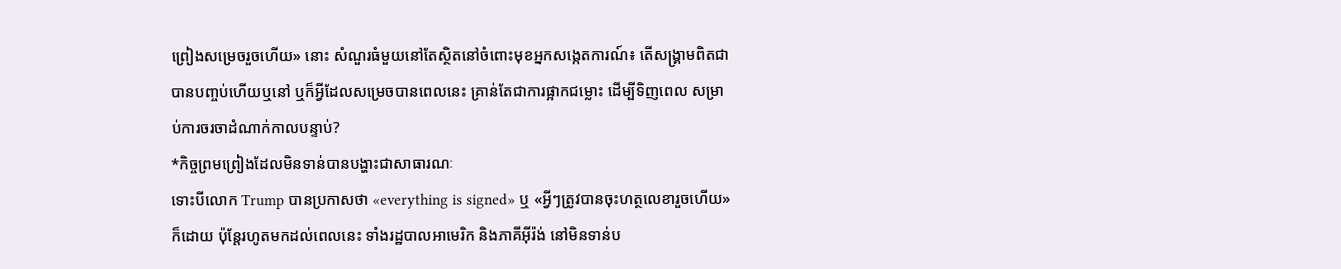ព្រៀងសម្រេចរួចហើយ» នោះ សំណួរធំមួយនៅតែស្ថិតនៅចំពោះមុខអ្នកសង្កេតការណ៍៖ តើសង្គ្រាមពិតជាបានបញ្ចប់ហើយឬនៅ ឬក៏អ្វីដែលសម្រេចបានពេលនេះ គ្រាន់តែជាការផ្អាកជម្លោះ ដើម្បីទិញពេល សម្រាប់ការចរចាដំណាក់កាលបន្ទាប់?
*កិច្ចព្រមព្រៀងដែលមិនទាន់បានបង្ហាះជាសាធារណៈ
ទោះបីលោក Trump បានប្រកាសថា «everything is signed» ឬ «អ្វីៗត្រូវបានចុះហត្ថលេខារួចហើយ» ក៏ដោយ ប៉ុន្តែរហូតមកដល់ពេលនេះ ទាំងរដ្ឋបាលអាមេរិក និងភាគីអ៊ីរ៉ង់ នៅមិនទាន់ប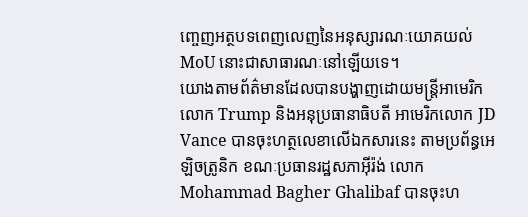ញ្ចេញអត្ថបទពេញលេញនៃអនុស្សារណៈយោគយល់ MoU នោះជាសាធារណៈនៅឡើយទេ។
យោងតាមព័ត៌មានដែលបានបង្ហាញដោយមន្ត្រីអាមេរិកលោក Trump និងអនុប្រធានាធិបតី អាមេរិកលោក JD Vance បានចុះហត្ថលេខាលើឯកសារនេះ តាមប្រព័ន្ធអេឡិចត្រូនិក ខណៈប្រធានរដ្ឋសភាអ៊ីរ៉ង់ លោក Mohammad Bagher Ghalibaf បានចុះហ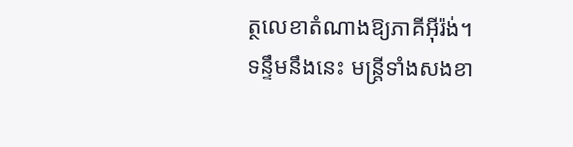ត្ថលេខាតំណាងឱ្យភាគីអ៊ីរ៉ង់។
ទន្ទឹមនឹងនេះ មន្ត្រីទាំងសងខា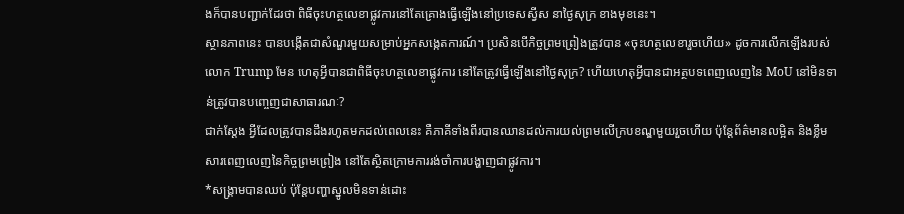ងក៏បានបញ្ជាក់ដែរថា ពិធីចុះហត្ថលេខាផ្លូវការនៅតែគ្រោងធ្វើឡើងនៅប្រទេសស្វីស នាថ្ងៃសុក្រ ខាងមុខនេះ។
ស្ថានភាពនេះ បានបង្កើតជាសំណួរមួយសម្រាប់អ្នកសង្កេតការណ៍។ ប្រសិនបើកិច្ចព្រមព្រៀងត្រូវបាន «ចុះហត្ថលេខារួចហើយ» ដូចការលើកឡើងរបស់លោក Trump មែន ហេតុអ្វីបានជាពិធីចុះហត្ថលេខាផ្លូវការ នៅតែត្រូវធ្វើឡើងនៅថ្ងៃសុក្រ? ហើយហេតុអ្វីបានជាអត្ថបទពេញលេញនៃ MoU នៅមិនទាន់ត្រូវបានបញ្ចេញជាសាធារណៈ?
ជាក់ស្តែង អ្វីដែលត្រូវបានដឹងរហូតមកដល់ពេលនេះ គឺភាគីទាំងពីរបានឈានដល់ការយល់ព្រមលើក្របខណ្ឌមួយរួចហើយ ប៉ុន្តែព័ត៌មានលម្អិត និងខ្លឹមសារពេញលេញនៃកិច្ចព្រមព្រៀង នៅតែស្ថិតក្រោមការរង់ចាំការបង្ហាញជាផ្លូវការ។
*សង្គ្រាមបានឈប់ ប៉ុន្តែបញ្ហាស្នូលមិនទាន់ដោះ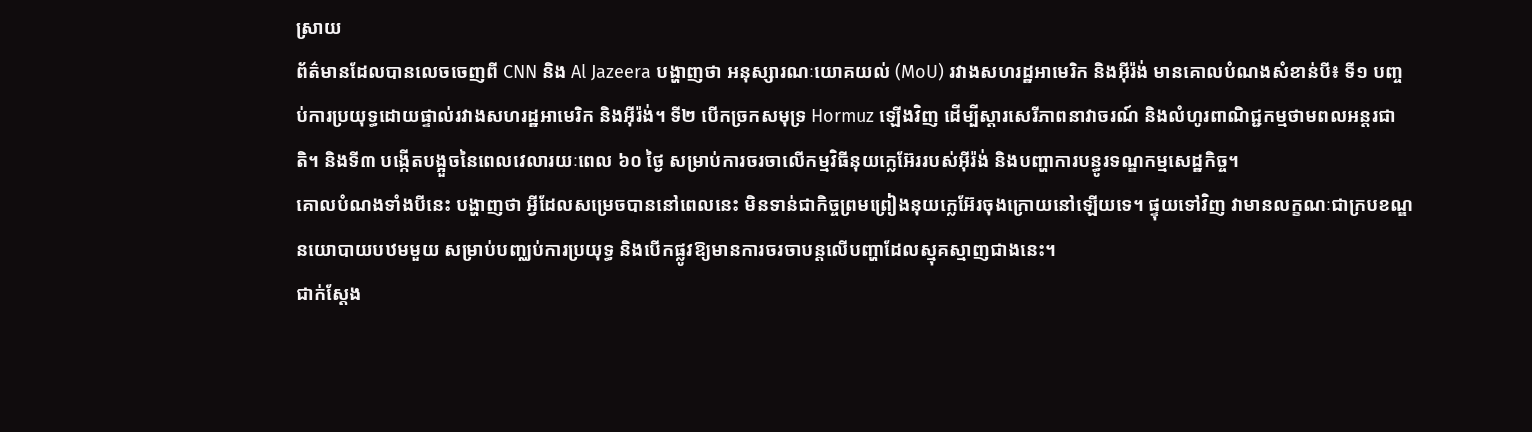ស្រាយ
ព័ត៌មានដែលបានលេចចេញពី CNN និង Al Jazeera បង្ហាញថា អនុស្សារណៈយោគយល់ (MoU) រវាងសហរដ្ឋអាមេរិក និងអ៊ីរ៉ង់ មានគោលបំណងសំខាន់បី៖ ទី១ បញ្ចប់ការប្រយុទ្ធដោយផ្ទាល់រវាងសហរដ្ឋអាមេរិក និងអ៊ីរ៉ង់។ ទី២ បើកច្រកសមុទ្រ Hormuz ឡើងវិញ ដើម្បីស្តារសេរីភាពនាវាចរណ៍ និងលំហូរពាណិជ្ជកម្មថាមពលអន្តរជាតិ។ និងទី៣ បង្កើតបង្អួចនៃពេលវេលារយៈពេល ៦០ ថ្ងៃ សម្រាប់ការចរចាលើកម្មវិធីនុយក្លេអ៊ែររបស់អ៊ីរ៉ង់ និងបញ្ហាការបន្ធូរទណ្ឌកម្មសេដ្ឋកិច្ច។
គោលបំណងទាំងបីនេះ បង្ហាញថា អ្វីដែលសម្រេចបាននៅពេលនេះ មិនទាន់ជាកិច្ចព្រមព្រៀងនុយក្លេអ៊ែរចុងក្រោយនៅឡើយទេ។ ផ្ទុយទៅវិញ វាមានលក្ខណៈជាក្របខណ្ឌនយោបាយបឋមមួយ សម្រាប់បញ្ឈប់ការប្រយុទ្ធ និងបើកផ្លូវឱ្យមានការចរចាបន្តលើបញ្ហាដែលស្មុគស្មាញជាងនេះ។
ជាក់ស្តែង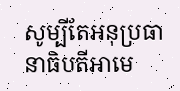សូម្បីតែអនុប្រធានាធិបតីអាមេ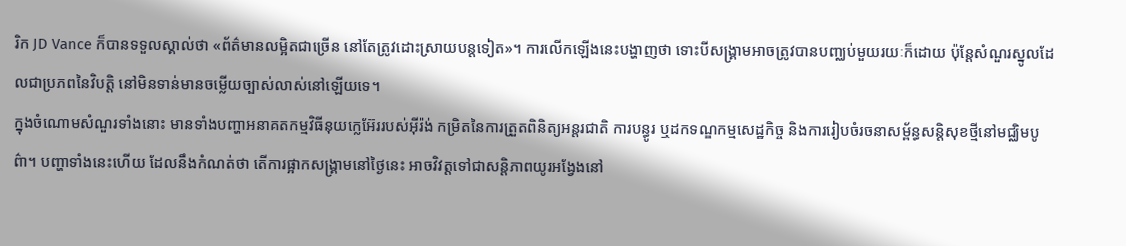រិក JD Vance ក៏បានទទួលស្គាល់ថា «ព័ត៌មានលម្អិតជាច្រើន នៅតែត្រូវដោះស្រាយបន្តទៀត»។ ការលើកឡើងនេះបង្ហាញថា ទោះបីសង្គ្រាមអាចត្រូវបានបញ្ឈប់មួយរយៈក៏ដោយ ប៉ុន្តែសំណួរស្នូលដែលជាប្រភពនៃវិបត្តិ នៅមិនទាន់មានចម្លើយច្បាស់លាស់នៅឡើយទេ។
ក្នុងចំណោមសំណួរទាំងនោះ មានទាំងបញ្ហាអនាគតកម្មវិធីនុយក្លេអ៊ែររបស់អ៊ីរ៉ង់ កម្រិតនៃការត្រួតពិនិត្យអន្តរជាតិ ការបន្ធូរ ឬដកទណ្ឌកម្មសេដ្ឋកិច្ច និងការរៀបចំរចនាសម្ព័ន្ធសន្តិសុខថ្មីនៅមជ្ឈិមបូព៌ា។ បញ្ហាទាំងនេះហើយ ដែលនឹងកំណត់ថា តើការផ្អាកសង្គ្រាមនៅថ្ងៃនេះ អាចវិវត្តទៅជាសន្តិភាពយូរអង្វែងនៅ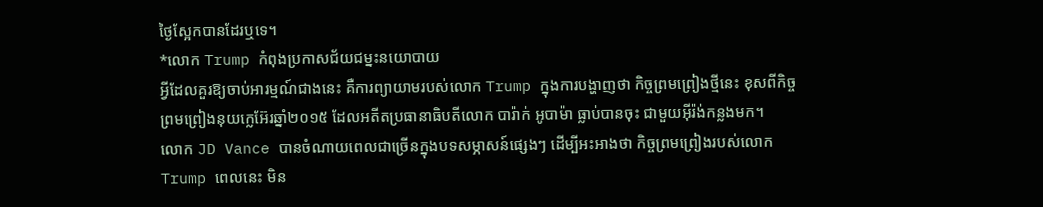ថ្ងៃស្អែកបានដែរឬទេ។
*លោក Trump កំពុងប្រកាសជ័យជម្នះនយោបាយ
អ្វីដែលគួរឱ្យចាប់អារម្មណ៍ជាងនេះ គឺការព្យាយាមរបស់លោក Trump ក្នុងការបង្ហាញថា កិច្ចព្រមព្រៀងថ្មីនេះ ខុសពីកិច្ចព្រមព្រៀងនុយក្លេអ៊ែរឆ្នាំ២០១៥ ដែលអតីតប្រធានាធិបតីលោក បារ៉ាក់ អូបាម៉ា ធ្លាប់បានចុះ ជាមួយអ៊ីរ៉ង់កន្លងមក។
លោក JD Vance បានចំណាយពេលជាច្រើនក្នុងបទសម្ភាសន៍ផ្សេងៗ ដើម្បីអះអាងថា កិច្ចព្រមព្រៀងរបស់លោក Trump ពេលនេះ មិន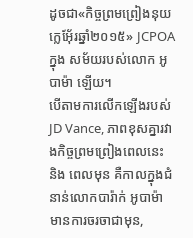ដូចជា«កិច្ចព្រមព្រៀងនុយក្លេអ៊ែ័រឆ្នាំ២០១៥» JCPOA ក្នុង សម័យរបស់លោក អូបាម៉ា ឡើយ។
បើតាមការលើកឡើងរបស់ JD Vance, ភាពខុសគ្នារវាងកិច្ចព្រមព្រៀងពេលនេះ និង ពេលមុន គឺកាលក្នុងជំនាន់លោកបារ៉ាក់ អូបាម៉ា មានការចរចាជាមុន,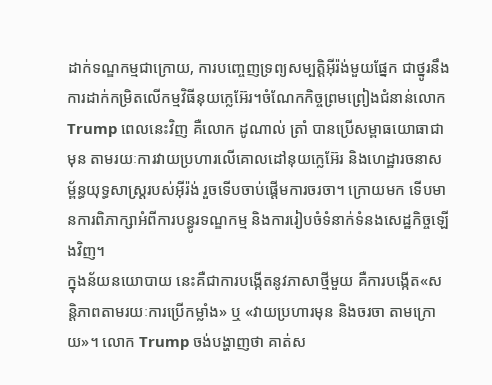ដាក់ទណ្ឌកម្មជាក្រោយ, ការបញ្ចេញទ្រព្យសម្បត្តិអ៊ីរ៉ង់មួយផ្នែក ជាថ្នូរនឹងការដាក់កម្រិតលើកម្មវិធីនុយក្លេអ៊ែរ។ចំណែកកិច្ចព្រមព្រៀងជំនាន់លោក Trump ពេលនេះវិញ គឺលោក ដូណាល់ ត្រាំ បានប្រើសម្ពាធយោធាជាមុន តាមរយៈការវាយប្រហារលើគោលដៅនុយក្លេអ៊ែរ និងហេដ្ឋារចនាសម្ព័ន្ធយុទ្ធសាស្ត្ររបស់អ៊ីរ៉ង់ រួចទើបចាប់ផ្តើមការចរចា។ ក្រោយមក ទើបមានការពិភាក្សាអំពីការបន្ធូរទណ្ឌកម្ម និងការរៀបចំទំនាក់ទំនងសេដ្ឋកិច្ចឡើងវិញ។
ក្នុងន័យនយោបាយ នេះគឺជាការបង្កើតនូវភាសាថ្មីមួយ គឺការបង្កើត«សន្តិភាពតាមរយៈការប្រើកម្លាំង» ឬ «វាយប្រហារមុន និងចរចា តាមក្រោយ»។ លោក Trump ចង់បង្ហាញថា គាត់ស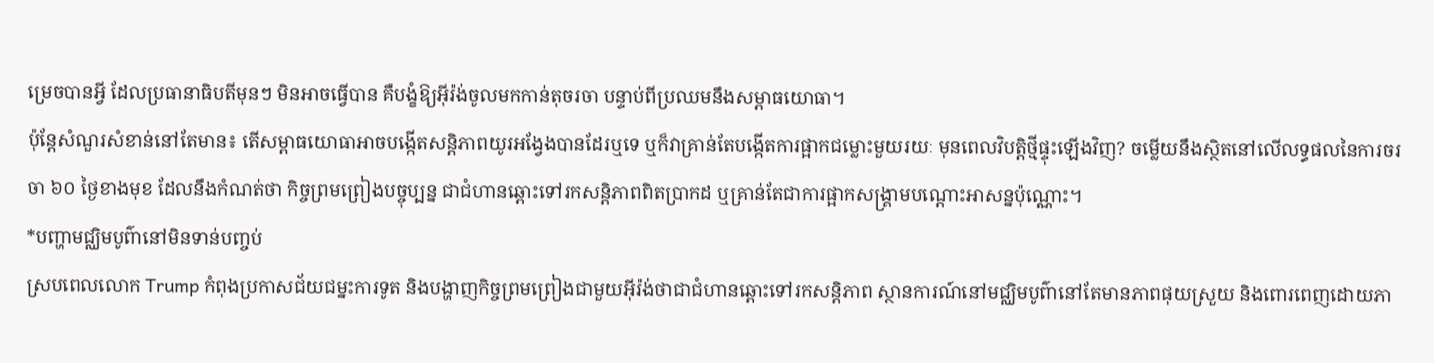ម្រេចបានអ្វី ដែលប្រធានាធិបតីមុនៗ មិនអាចធ្វើបាន គឺបង្ខំឱ្យអ៊ីរ៉ង់ចូលមកកាន់តុចរចា បន្ទាប់ពីប្រឈមនឹងសម្ពាធយោធា។
ប៉ុន្តែសំណួរសំខាន់នៅតែមាន៖ តើសម្ពាធយោធាអាចបង្កើតសន្តិភាពយូរអង្វែងបានដែរឬទេ ឬក៏វាគ្រាន់តែបង្កើតការផ្អាកជម្លោះមួយរយៈ មុនពេលវិបត្តិថ្មីផ្ទុះឡើងវិញ? ចម្លើយនឹងស្ថិតនៅលើលទ្ធផលនៃការចរចា ៦០ ថ្ងៃខាងមុខ ដែលនឹងកំណត់ថា កិច្ចព្រមព្រៀងបច្ចុប្បន្ន ជាជំហានឆ្ពោះទៅរកសន្តិភាពពិតប្រាកដ ឬគ្រាន់តែជាការផ្អាកសង្គ្រាមបណ្ដោះអាសន្នប៉ុណ្ណោះ។
*បញ្ហាមជ្ឈិមបូព៌ានៅមិនទាន់បញ្ចប់
ស្របពេលលោក Trump កំពុងប្រកាសជ័យជម្នះការទូត និងបង្ហាញកិច្ចព្រមព្រៀងជាមួយអ៊ីរ៉ង់ថាជាជំហានឆ្ពោះទៅរកសន្តិភាព ស្ថានការណ៍នៅមជ្ឈិមបូព៌ានៅតែមានភាពផុយស្រួយ និងពោរពេញដោយភា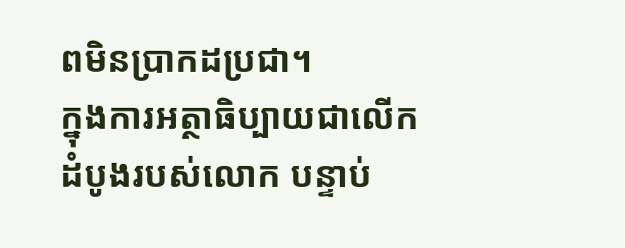ពមិនប្រាកដប្រជា។
ក្នុងការអត្ថាធិប្បាយជាលើកដំបូងរបស់លោក បន្ទាប់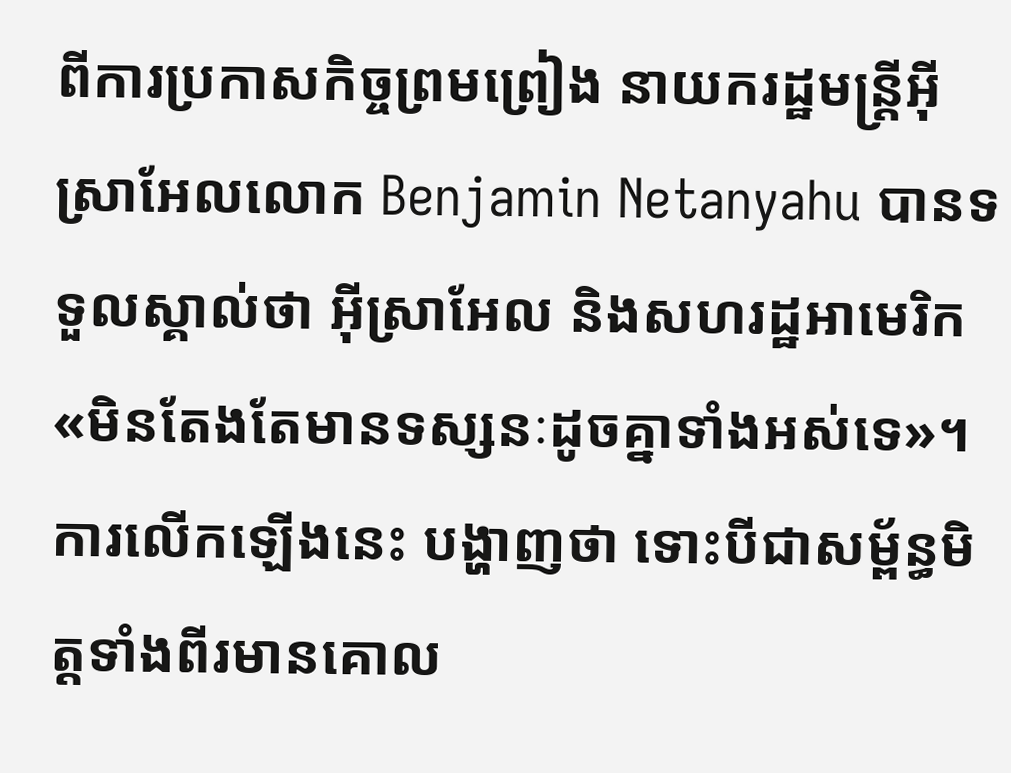ពីការប្រកាសកិច្ចព្រមព្រៀង នាយករដ្ឋមន្ត្រីអ៊ីស្រាអែលលោក Benjamin Netanyahu បានទទួលស្គាល់ថា អ៊ីស្រាអែល និងសហរដ្ឋអាមេរិក «មិនតែងតែមានទស្សនៈដូចគ្នាទាំងអស់ទេ»។ ការលើកឡើងនេះ បង្ហាញថា ទោះបីជាសម្ព័ន្ធមិត្តទាំងពីរមានគោល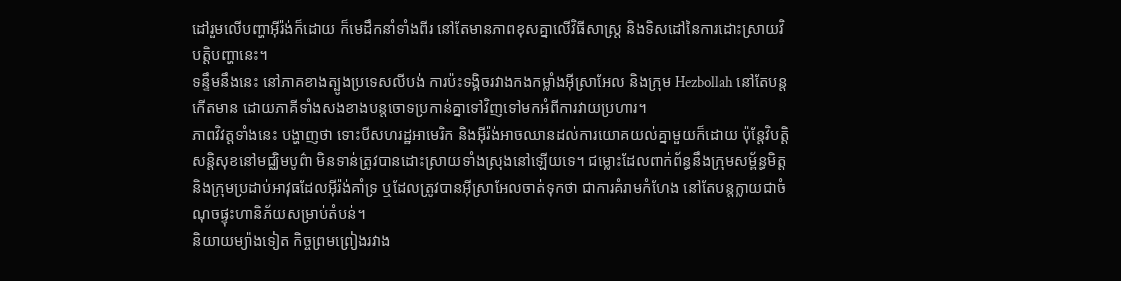ដៅរួមលើបញ្ហាអ៊ីរ៉ង់ក៏ដោយ ក៏មេដឹកនាំទាំងពីរ នៅតែមានភាពខុសគ្នាលើវិធីសាស្ត្រ និងទិសដៅនៃការដោះស្រាយវិបត្តិបញ្ហានេះ។
ទន្ទឹមនឹងនេះ នៅភាគខាងត្បូងប្រទេសលីបង់ ការប៉ះទង្គិចរវាងកងកម្លាំងអ៊ីស្រាអែល និងក្រុម Hezbollah នៅតែបន្តកើតមាន ដោយភាគីទាំងសងខាងបន្តចោទប្រកាន់គ្នាទៅវិញទៅមកអំពីការវាយប្រហារ។
ភាពវិវត្តទាំងនេះ បង្ហាញថា ទោះបីសហរដ្ឋអាមេរិក និងអ៊ីរ៉ង់អាចឈានដល់ការយោគយល់គ្នាមួយក៏ដោយ ប៉ុន្តែវិបត្តិសន្តិសុខនៅមជ្ឈិមបូព៌ា មិនទាន់ត្រូវបានដោះស្រាយទាំងស្រុងនៅឡើយទេ។ ជម្លោះដែលពាក់ព័ន្ធនឹងក្រុមសម្ព័ន្ធមិត្ត និងក្រុមប្រដាប់អាវុធដែលអ៊ីរ៉ង់គាំទ្រ ឬដែលត្រូវបានអ៊ីស្រាអែលចាត់ទុកថា ជាការគំរាមកំហែង នៅតែបន្តក្លាយជាចំណុចផ្ទុះហានិភ័យសម្រាប់តំបន់។
និយាយម្យ៉ាងទៀត កិច្ចព្រមព្រៀងរវាង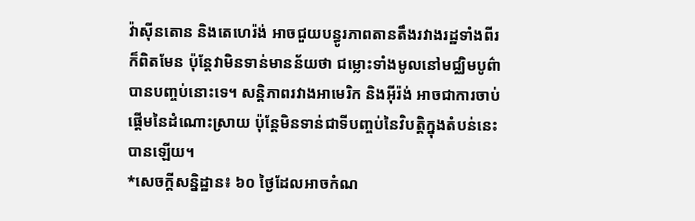វ៉ាស៊ីនតោន និងតេហេរ៉ង់ អាចជួយបន្ធូរភាពតានតឹងរវាងរដ្ឋទាំងពីរក៏ពិតមែន ប៉ុន្តែវាមិនទាន់មានន័យថា ជម្លោះទាំងមូលនៅមជ្ឈិមបូព៌ាបានបញ្ចប់នោះទេ។ សន្តិភាពរវាងអាមេរិក និងអ៊ីរ៉ង់ អាចជាការចាប់ផ្តើមនៃដំណោះស្រាយ ប៉ុន្តែមិនទាន់ជាទីបញ្ចប់នៃវិបត្តិក្នុងតំបន់នេះបានឡើយ។
*សេចក្តីសន្និដ្ឋាន៖ ៦០ ថ្ងៃដែលអាចកំណ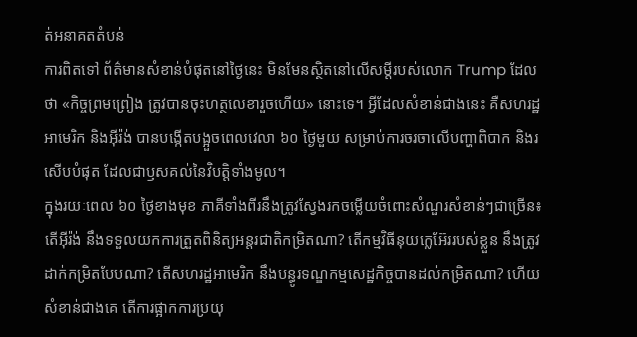ត់អនាគតតំបន់
ការពិតទៅ ព័ត៌មានសំខាន់បំផុតនៅថ្ងៃនេះ មិនមែនស្ថិតនៅលើសម្តីរបស់លោក Trump ដែលថា «កិច្ចព្រមព្រៀង ត្រូវបានចុះហត្ថលេខារួចហើយ» នោះទេ។ អ្វីដែលសំខាន់ជាងនេះ គឺសហរដ្ឋអាមេរិក និងអ៊ីរ៉ង់ បានបង្កើតបង្អួចពេលវេលា ៦០ ថ្ងៃមួយ សម្រាប់ការចរចាលើបញ្ហាពិបាក និងរសើបបំផុត ដែលជាឫសគល់នៃវិបត្តិទាំងមូល។
ក្នុងរយៈពេល ៦០ ថ្ងៃខាងមុខ ភាគីទាំងពីរនឹងត្រូវស្វែងរកចម្លើយចំពោះសំណួរសំខាន់ៗជាច្រើន៖ តើអ៊ីរ៉ង់ នឹងទទួលយកការត្រួតពិនិត្យអន្តរជាតិកម្រិតណា? តើកម្មវិធីនុយក្លេអ៊ែររបស់ខ្លួន នឹងត្រូវដាក់កម្រិតបែបណា? តើសហរដ្ឋអាមេរិក នឹងបន្ធូរទណ្ឌកម្មសេដ្ឋកិច្ចបានដល់កម្រិតណា? ហើយសំខាន់ជាងគេ តើការផ្អាកការប្រយុ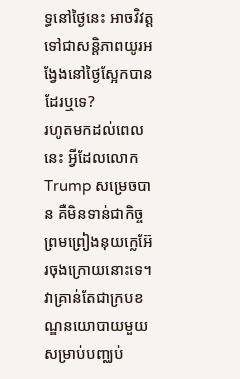ទ្ធនៅថ្ងៃនេះ អាចវិវត្តទៅជាសន្តិភាពយូរអង្វែងនៅថ្ងៃស្អែកបានដែរឬទេ?
រហូតមកដល់ពេលនេះ អ្វីដែលលោក Trump សម្រេចបាន គឺមិនទាន់ជាកិច្ចព្រមព្រៀងនុយក្លេអ៊ែរចុងក្រោយនោះទេ។ វាគ្រាន់តែជាក្របខណ្ឌនយោបាយមួយ សម្រាប់បញ្ឈប់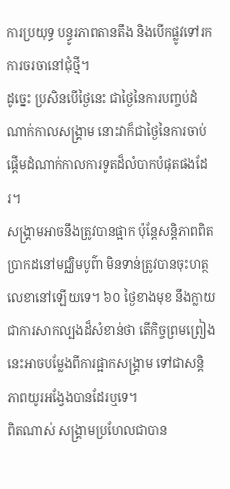ការប្រយុទ្ធ បន្ធូរភាពតានតឹង និងបើកផ្លូវទៅរកការចរចានៅជុំថ្មី។
ដូច្នេះ ប្រសិនបើថ្ងៃនេះ ជាថ្ងៃនៃការបញ្ចប់ដំណាក់កាលសង្គ្រាម នោះវាក៏ជាថ្ងៃនៃការចាប់ផ្តើមដំណាក់កាលការទូតដ៏លំបាកបំផុតផងដែរ។
សង្គ្រាមអាចនឹងត្រូវបានផ្អាក ប៉ុន្តែសន្តិភាពពិតប្រាកដនៅមជ្ឈិមបូព៌ា មិនទាន់ត្រូវបានចុះហត្ថលេខានៅឡើយទេ។ ៦០ ថ្ងៃខាងមុខ នឹងក្លាយជាការសាកល្បងដ៏សំខាន់ថា តើកិច្ចព្រមព្រៀងនេះអាចបម្លែងពីការផ្អាកសង្គ្រាម ទៅជាសន្តិភាពយូរអង្វែងបានដែរឬទេ។
ពិតណាស់ សង្គ្រាមប្រហែលជាបាន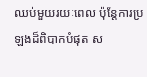ឈប់មួយរយៈពេល ប៉ុន្តែការប្រឡងដ៏ពិបាកបំផុត ស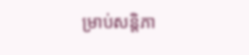ម្រាប់សន្តិភា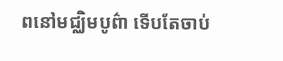ពនៅមជ្ឈិមបូព៌ា ទើបតែចាប់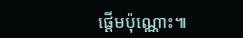ផ្តើមប៉ុណ្ណោះ៕